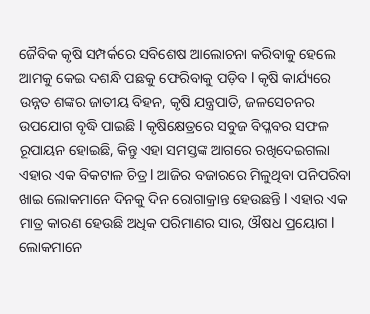ଜୈବିକ କୃଷି ସମ୍ପର୍କରେ ସବିଶେଷ ଆଲୋଚନା କରିବାକୁ ହେଲେ ଆମକୁ କେଇ ଦଶନ୍ଧି ପଛକୁ ଫେରିବାକୁ ପଡ଼ିବ l କୃଷି କାର୍ଯ୍ୟରେ ଉନ୍ନତ ଶଙ୍କର ଜାତୀୟ ବିହନ, କୃଷି ଯନ୍ତ୍ରପାତି, ଜଳସେଚନର ଉପଯୋଗ ବୃଦ୍ଧି ପାଇଛି l କୃଷିକ୍ଷେତ୍ରରେ ସବୁଜ ବିପ୍ଳବର ସଫଳ ରୂପାୟନ ହୋଇଛି, କିନ୍ତୁ ଏହା ସମସ୍ତଙ୍କ ଆଗରେ ରଖିଦେଇଗଲା ଏହାର ଏକ ବିକଟାଳ ଚିତ୍ର l ଆଜିର ବଜାରରେ ମିଳୁଥିବା ପନିପରିବା ଖାଇ ଲୋକମାନେ ଦିନକୁ ଦିନ ରୋଗାକ୍ରାନ୍ତ ହେଉଛନ୍ତି l ଏହାର ଏକ ମାତ୍ର କାରଣ ହେଉଛି ଅଧିକ ପରିମାଣର ସାର, ଔଷଧ ପ୍ରୟୋଗ l ଲୋକମାନେ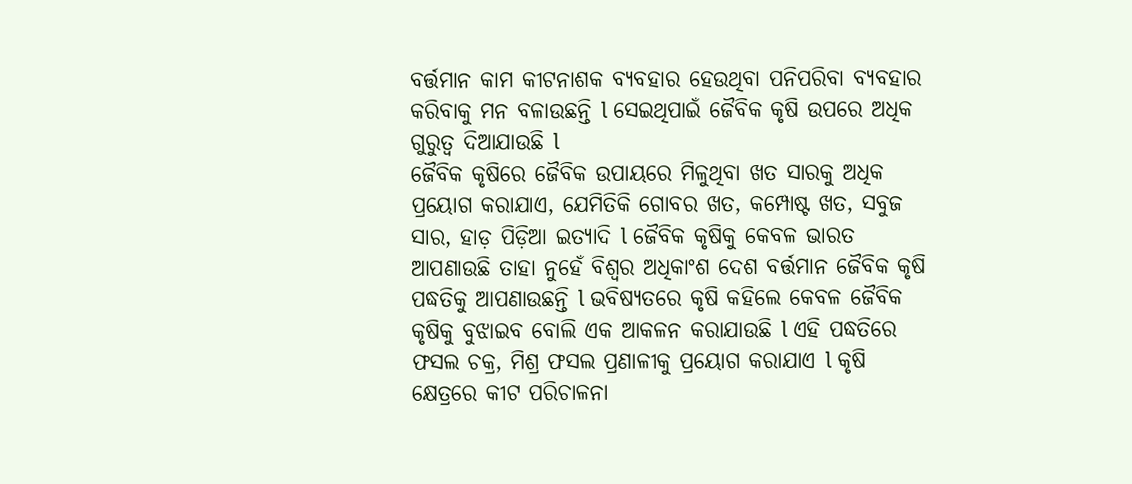ବର୍ତ୍ତମାନ କାମ କୀଟନାଶକ ବ୍ୟବହାର ହେଉଥିବା ପନିପରିବା ବ୍ୟବହାର କରିବାକୁ ମନ ବଳାଉଛନ୍ତି l ସେଇଥିପାଇଁ ଜୈବିକ କୃଷି ଉପରେ ଅଧିକ ଗୁରୁତ୍ୱ ଦିଆଯାଉଛି l
ଜୈବିକ କୃଷିରେ ଜୈବିକ ଉପାୟରେ ମିଳୁଥିବା ଖତ ସାରକୁ ଅଧିକ ପ୍ରୟୋଗ କରାଯାଏ, ଯେମିତିକି ଗୋବର ଖତ, କମ୍ପୋଷ୍ଟ ଖତ, ସବୁଜ ସାର, ହାଡ଼ ପିଡ଼ିଆ ଇତ୍ୟାଦି l ଜୈବିକ କୃଷିକୁ କେବଳ ଭାରତ ଆପଣାଉଛି ତାହା ନୁହେଁ ବିଶ୍ୱର ଅଧିକାଂଶ ଦେଶ ବର୍ତ୍ତମାନ ଜୈବିକ କୃଷି ପଦ୍ଧତିକୁ ଆପଣାଉଛନ୍ତି l ଭବିଷ୍ୟତରେ କୃଷି କହିଲେ କେବଳ ଜୈବିକ କୃଷିକୁ ବୁଝାଇବ ବୋଲି ଏକ ଆକଳନ କରାଯାଉଛି l ଏହି ପଦ୍ଧତିରେ ଫସଲ ଚକ୍ର, ମିଶ୍ର ଫସଲ ପ୍ରଣାଳୀକୁ ପ୍ରୟୋଗ କରାଯାଏ l କୃଷି କ୍ଷେତ୍ରରେ କୀଟ ପରିଚାଳନା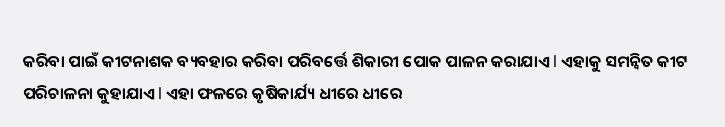କରିବା ପାଇଁ କୀଟନାଶକ ବ୍ୟବହାର କରିବା ପରିବର୍ତ୍ତେ ଶିକାରୀ ପୋକ ପାଳନ କରାଯାଏ l ଏହାକୁ ସମନ୍ବିତ କୀଟ ପରିଚାଳନା କୁହାଯାଏ l ଏହା ଫଳରେ କୃଷିକାର୍ଯ୍ୟ ଧୀରେ ଧୀରେ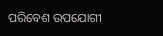ପରିବେଶ ଉପଯୋଗୀ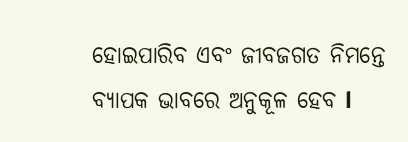ହୋଇପାରିବ ଏବଂ ଜୀବଜଗତ ନିମନ୍ତେ ବ୍ୟାପକ ଭାବରେ ଅନୁକୂଳ ହେବ l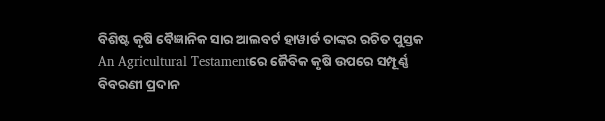ବିଶିଷ୍ଟ କୃଷି ବୈଜ୍ଞାନିକ ସାର ଆଲବର୍ଟ ହାୱାର୍ଡ ତାଙ୍କର ରଚିତ ପୁସ୍ତକ An Agricultural Testamentରେ ଜୈବିକ କୃଷି ଉପରେ ସମ୍ପୂର୍ଣ୍ଣ ବିବରଣୀ ପ୍ରଦାନ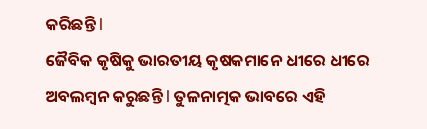କରିଛନ୍ତି l
ଜୈବିକ କୃଷିକୁ ଭାରତୀୟ କୃଷକମାନେ ଧୀରେ ଧୀରେ ଅବଲମ୍ବନ କରୁଛନ୍ତି l ତୁଳନାତ୍ମକ ଭାବରେ ଏହି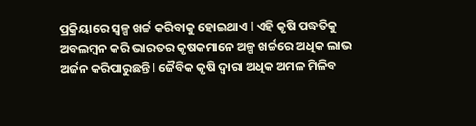ପ୍ରକ୍ରିୟାରେ ସ୍ୱଳ୍ପ ଖର୍ଚ୍ଚ କରିବାକୁ ହୋଇଥାଏ l ଏହି କୃଷି ପଦ୍ଧତିକୁ ଅବଲମ୍ବନ କରି ଭାରତର କୃଷକମାନେ ଅଳ୍ପ ଖର୍ଚ୍ଚରେ ଅଧିକ ଲାଭ ଅର୍ଜନ କରିପାରୁଛନ୍ତି l ଜୈବିକ କୃଷି ଦ୍ୱାରା ଅଧିକ ଅମଳ ମିଳିବ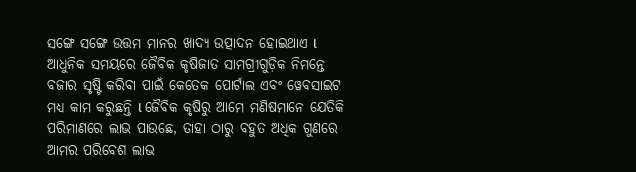ସଙ୍ଗେ ସଙ୍ଗେ ଉତ୍ତମ ମାନର ଖାଦ୍ୟ ଉତ୍ପାଦନ ହୋଇଥାଏ l ଆଧୁନିକ ସମୟରେ ଜୈବିକ କୃଷିଜାତ ସାମଗ୍ରୀଗୁଡ଼ିକ ନିମନ୍ତେ ବଜାର ସୃଷ୍ଟି କରିବା ପାଇଁ କେତେକ ପୋର୍ଟାଲ ଏବଂ ୱେବସାଇଟ ମଧ୍ୟ କାମ କରୁଛନ୍ତି l ଜୈବିକ କୃଷିରୁ ଆମେ ମଣିଷମାନେ ଯେତିକି ପରିମାଣରେ ଲାଭ ପାଉଛେ, ତାହା ଠାରୁ ବହୁତ ଅଧିକ ଗୁଣରେ ଆମର ପରିବେଶ ଲାଭ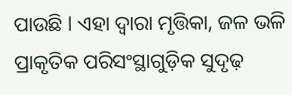ପାଉଛି l ଏହା ଦ୍ୱାରା ମୃତ୍ତିକା, ଜଳ ଭଳି ପ୍ରାକୃତିକ ପରିସଂସ୍ଥାଗୁଡ଼ିକ ସୁଦୃଢ଼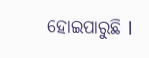ହୋଇପାରୁଛି l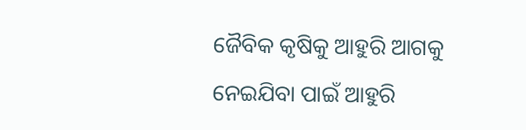ଜୈବିକ କୃଷିକୁ ଆହୁରି ଆଗକୁ ନେଇଯିବା ପାଇଁ ଆହୁରି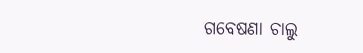ଗବେଷଣା ଚାଲୁ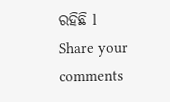ରହିଛି l
Share your comments